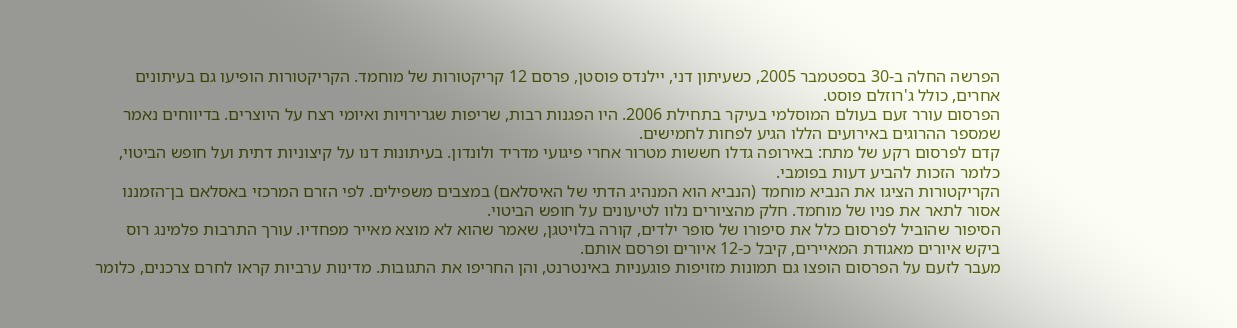הפרשה החלה ב-30 בספטמבר 2005, כשעיתון דני, יילנדס פוסטן, פרסם 12 קריקטורות של מוחמד. הקריקטורות הופיעו גם בעיתונים אחרים, כולל ג'רוזלם פוסט.
הפרסום עורר זעם בעולם המוסלמי בעיקר בתחילת 2006. היו הפגנות רבות, שריפות שגרירויות ואיומי רצח על היוצרים. בדיווחים נאמר שמספר ההרוגים באירועים הללו הגיע לפחות לחמישים.
קדם לפרסום רקע של מתח: באירופה גדלו חששות מטרור אחרי פיגועי מדריד ולונדון. בעיתונות דנו על קיצוניות דתית ועל חופש הביטוי, כלומר הזכות להביע דעות בפומבי.
הקריקטורות הציגו את הנביא מוחמד (הנביא הוא המנהיג הדתי של האיסלאם) במצבים משפילים. לפי הזרם המרכזי באסלאם בן־הזמננו אסור לתאר את פניו של מוחמד. חלק מהציורים נלוו לטיעונים על חופש הביטוי.
הסיפור שהוביל לפרסום כלל את סיפורו של סופר ילדים, קורה בלויטגן, שאמר שהוא לא מוצא מאייר מפחדיו. עורך התרבות פלמינג רוס ביקש איורים מאגודת המאיירים, קיבל כ-12 איורים ופרסם אותם.
מעבר לזעם על הפרסום הופצו גם תמונות מזויפות פוגעניות באינטרנט, והן החריפו את התגובות. מדינות ערביות קראו לחרם צרכנים, כלומר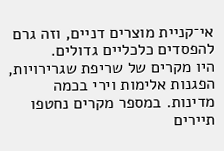אי־קניית מוצרים דניים, וזה גרם להפסדים כלכליים גדולים.
היו מקרים של שריפת שגרירויות, הפגנות אלימות וירי בכמה מדינות. במספר מקרים נחטפו תיירים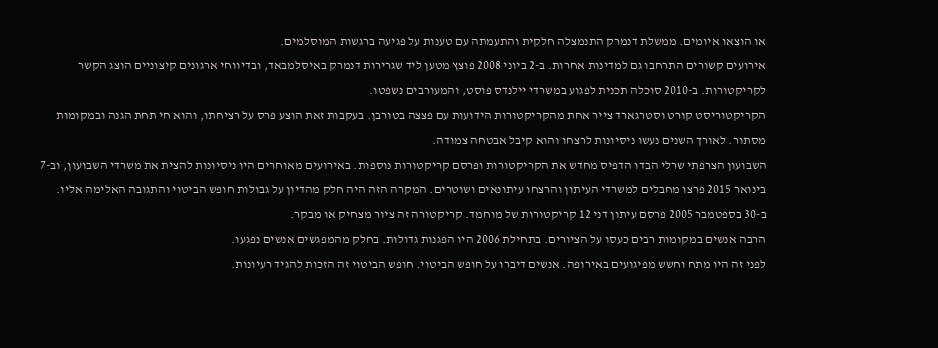או הוצאו איומים. ממשלת דנמרק התנמצלה חלקית והתעמתה עם טענות על פגיעה ברגשות המוסלמים.
אירועים קשורים התרחבו גם למדינות אחרות. ב-2 ביוני 2008 פוצץ מטען ליד שגרירות דנמרק באיסלמבאד, ובדיווחי ארגונים קיצוניים הוצג הקשר לקריקטורות. ב-2010 סוכלה תכנית לפגוע במשרדי יילנדס פוסט, והמעורבים נשפטו.
הקריקטוריסט קורט וסטרגארד צייר אחת מהקריקטורות הידועות עם פצצה בטורבן. בעקבות זאת הוצע פרס על רציחתו, והוא חי תחת הגנה ובמקומות מסתור. לאורך השנים נעשו ניסיונות לרצחו והוא קיבל אבטחה צמודה.
השבועון הצרפתי שרלי הבדו הדפיס מחדש את הקריקטורות ופרסם קריקטורות נוספות. באירועים מאוחרים היו ניסיונות להצית את משרדי השבועון, וב-7 בינואר 2015 פרצו מחבלים למשרדי העיתון והרצחו עיתונאים ושוטרים. המקרה הזה היה חלק מהדיון על גבולות חופש הביטוי והתגובה האלימה אליו.
ב-30 בספטמבר 2005 פרסם עיתון דני 12 קריקטורות של מוחמד. קריקטורה זה ציור מצחיק או מבקר.
הרבה אנשים במקומות רבים כעסו על הציורים. בתחילת 2006 היו הפגנות גדולות. בחלק מהמפגשים אנשים נפגעו.
לפני זה היו מתח וחשש מפיגועים באירופה. אנשים דיברו על חופש הביטוי. חופש הביטוי זה הזכות להגיד רעיונות.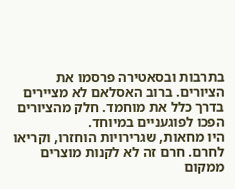בתרבות ובסאטירה פרסמו את הציורים. ברוב האסלאם לא מציירים בדרך כלל את מוחמד. חלק מהציורים הפכו לפוגעניים במיוחד.
היו מחאות, שגרירויות הוחזרו, וקריאו לחרם. חרם זה לא לקנות מוצרים ממקום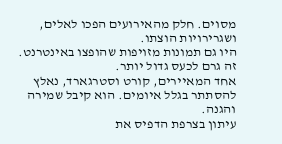מסוים. חלק מהאירועים הפכו לאלים, ושגרירויות הוצתו.
היו גם תמונות מזויפות שהופצו באינטרנט. זה גרם לכעס גדול יותר.
אחד המאיירים, קורט וסטרגארד, נאלץ להסתתר בגלל איומים. הוא קיבל שמירה והגנה.
עיתון בצרפת הדפיס את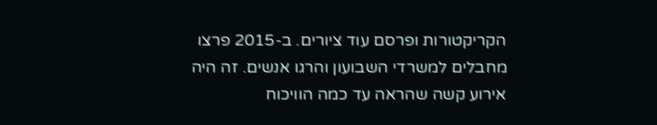הקריקטורות ופרסם עוד ציורים. ב-2015 פרצו מחבלים למשרדי השבועון והרגו אנשים. זה היה אירוע קשה שהראה עד כמה הוויכוח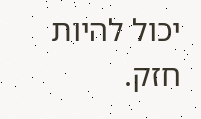יכול להיות חזק.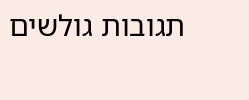תגובות גולשים